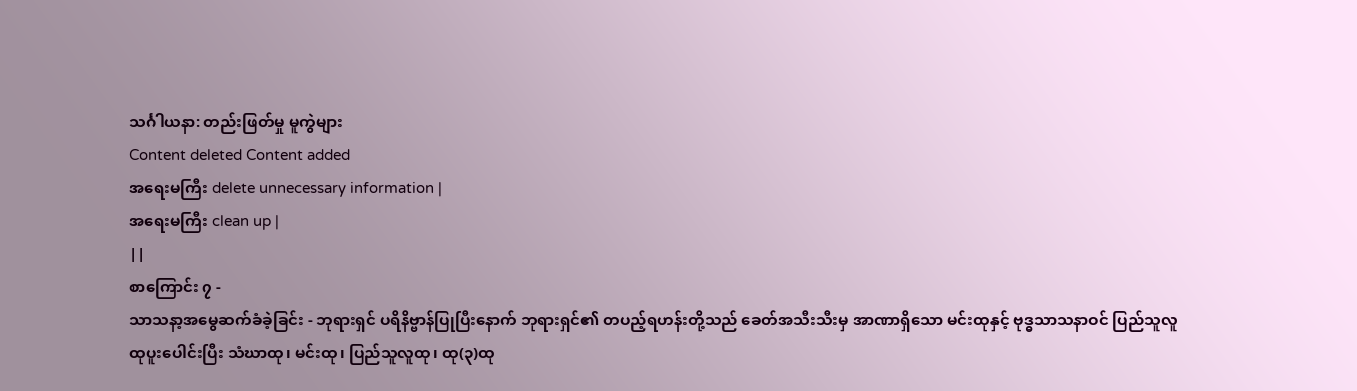သင်္ဂါယနာ: တည်းဖြတ်မှု မူကွဲများ
Content deleted Content added
အရေးမကြီး delete unnecessary information |
အရေးမကြီး clean up |
||
စာကြောင်း ၇ -
သာသနာ့အမွေဆက်ခံခဲ့ခြင်း - ဘုရားရှင် ပရိနိဗ္ဗာန်ပြုပြီးနောက် ဘုရားရှင်၏ တပည့်ရဟန်းတို့သည် ခေတ်အသီးသီးမှ အာဏာရှိသော မင်းထုနှင့် ဗုဒ္ဓသာသနာဝင် ပြည်သူလူ ထုပူးပေါင်းပြီး သံဃာထု၊ မင်းထု၊ ပြည်သူလူထု၊ ထု(၃)ထု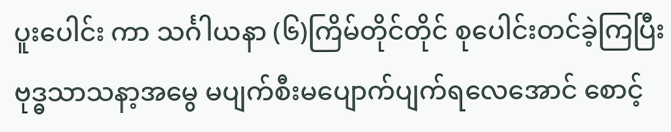ပူးပေါင်း ကာ သင်္ဂါယနာ (၆)ကြိမ်တိုင်တိုင် စုပေါင်းတင်ခဲ့ကြပြီး ဗုဒ္ဓသာသနာ့အမွေ မပျက်စီးမပျောက်ပျက်ရလေအောင် စောင့်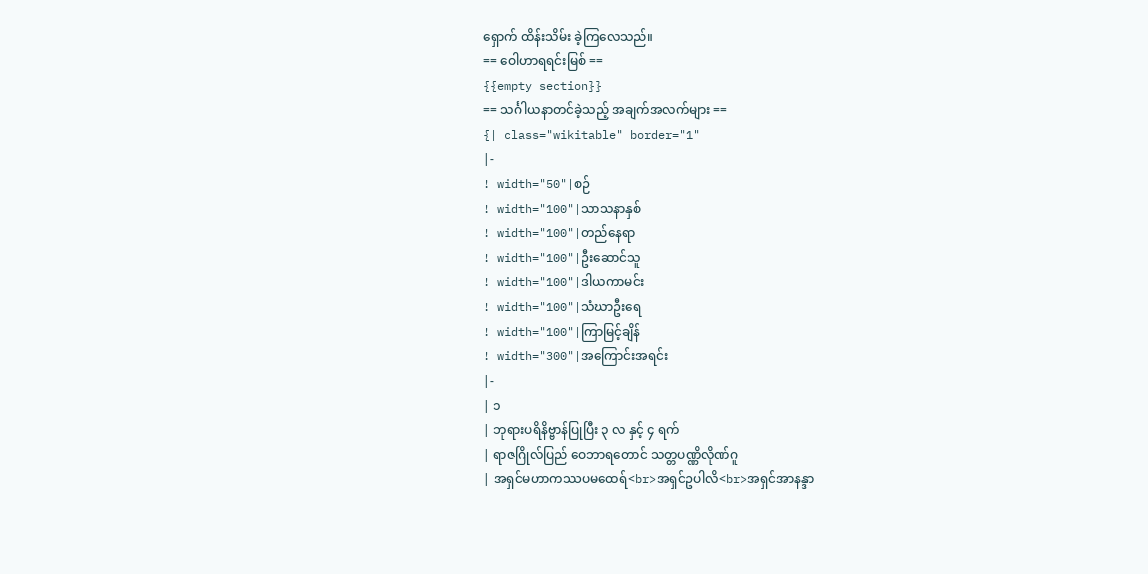ရှောက် ထိန်းသိမ်း ခဲ့ကြလေသည်။
== ဝေါဟာရရင်းမြစ် ==
{{empty section}}
== သင်္ဂါယနာတင်ခဲ့သည့် အချက်အလက်များ ==
{| class="wikitable" border="1"
|-
! width="50"|စဉ်
! width="100"|သာသနာနှစ်
! width="100"|တည်နေရာ
! width="100"|ဦးဆောင်သူ
! width="100"|ဒါယကာမင်း
! width="100"|သံဃာဦးရေ
! width="100"|ကြာမြင့်ချိန်
! width="300"|အကြောင်းအရင်း
|-
| ၁
| ဘုရားပရိနိဗ္ဗာန်ပြုပြီး ၃ လ နှင့် ၄ ရက်
| ရာဇဂြိုလ်ပြည် ဝေဘာရတောင် သတ္တပဏ္ဏိလိုဏ်ဂူ
| အရှင်မဟာကဿပမထေရ်<br>အရှင်ဥပါလိ<br>အရှင်အာနန္ဒာ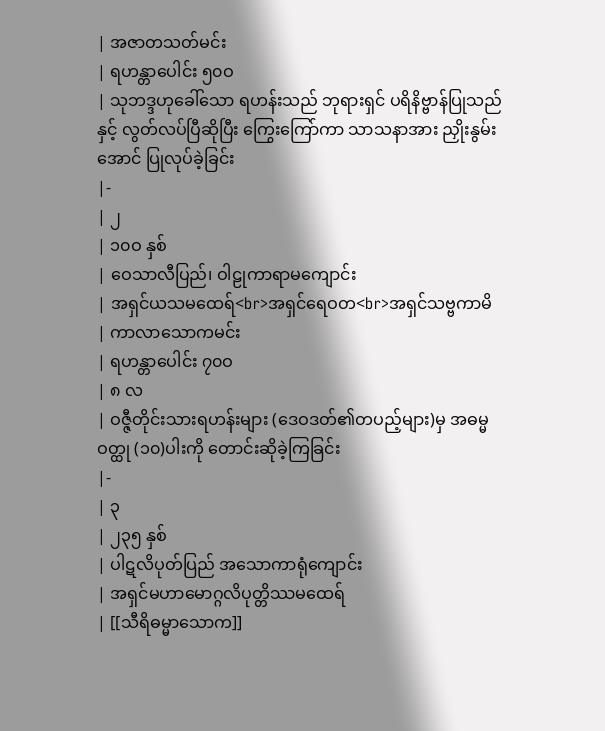| အဇာတသတ်မင်း
| ရဟန္တာပေါင်း ၅၀ဝ
| သုဘဒ္ဒဟုခေါ်သော ရဟန်းသည် ဘုရားရှင် ပရိနိဗ္ဗာန်ပြုသည်နှင့် လွတ်လပ်ပြီဆိုပြီး ကြွေးကြော်ကာ သာသနာအား ညှိုးနွမ်းအောင် ပြုလုပ်ခဲ့ခြင်း
|-
| ၂
| ၁၀ဝ နှစ်
| ဝေသာလီပြည်၊ ဝါဠုကာရာမကျောင်း
| အရှင်ယသမထေရ်<br>အရှင်ရေဝတ<br>အရှင်သဗ္ဗကာမိ
| ကာလာသောကမင်း
| ရဟန္တာပေါင်း ၇၀ဝ
| ၈ လ
| ဝဇ္ဇီတိုင်းသားရဟန်းများ (ဒေဝဒတ်၏တပည့်များ)မှ အဓမ္မဝတ္ထု (၁၀)ပါးကို တောင်းဆိုခဲ့ကြခြင်း
|-
| ၃
| ၂၃၅ နှစ်
| ပါဋလိပုတ်ပြည် အသောကာရုံကျောင်း
| အရှင်မဟာမောဂ္ဂလိပုတ္တိဿမထေရ်
| [[သီရိဓမ္မာသောက]]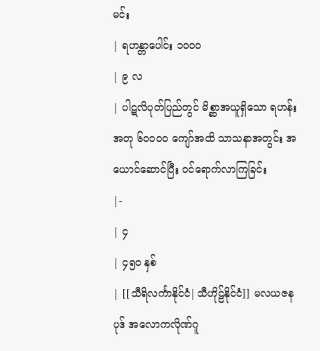မင်း
| ရဟန္တာပေါင်း ၁၀ဝ၀
| ၉ လ
| ပါဋလိပုတ်ပြည်တွင် မိစ္ဆာအယူရှိသော ရဟန်းအတု ၆၀ဝ၀ဝ ကျော်အထိ သာသနာအတွင်း အယောင်ဆောင်ပြီး ဝင်ရောက်လာကြခြင်း
|-
| ၄
| ၄၅၀ နှစ်
| [[သီရိလင်္ကာနိုင်ငံ|သီဟိုဠ်နိုင်ငံ]] မလယဇနပုဒ် အလောကလိုဏ်ဂူ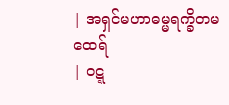| အရှင်မဟာဓမ္မရက္ခိတမထေရ်
| ဝဋ္ဋ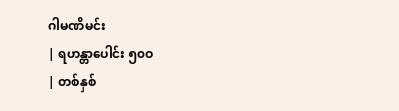ဂါမဏိမင်း
| ရဟန္တာပေါင်း ၅၀ဝ
| တစ်နှစ်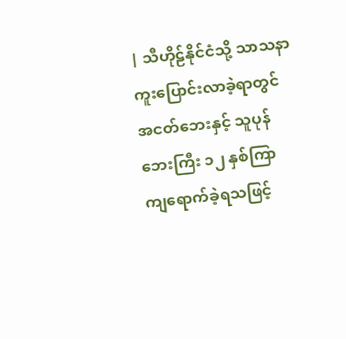| သီဟိုဠ်နိုင်ငံသို့ သာသနာကူးပြောင်းလာခဲ့ရာတွင် အငတ်ဘေးနှင့် သူပုန်ဘေးကြီး ၁၂ နှစ်ကြာ ကျရောက်ခဲ့ရသဖြင့်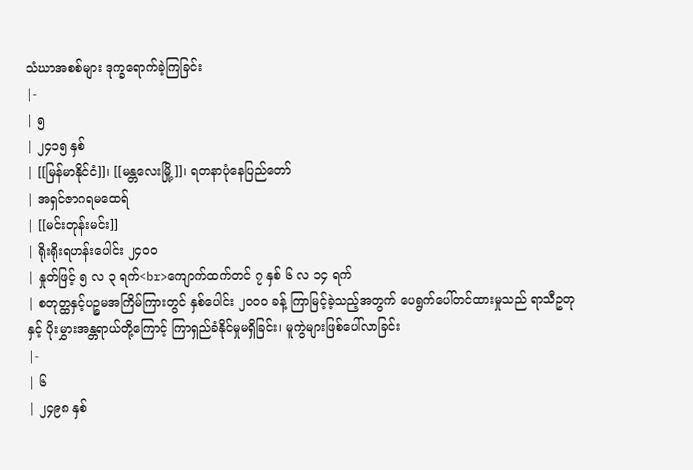သံဃာအစစ်များ ဒုက္ခရောက်ခဲ့ကြခြင်း
|-
| ၅
| ၂၄၁၅ နှစ်
| [[မြန်မာနိုင်ငံ]]၊ [[မန္တလေးမြို့]]၊ ရတနာပုံနေပြည်တော်
| အရှင်ဇာဂရမထေရ်
| [[မင်းတုန်းမင်း]]
| ရိုးရိုးရဟန်းပေါင်း ၂၄၀ဝ
| နှုတ်ဖြင့် ၅ လ ၃ ရက်<br>ကျောက်ထက်တင် ၇ နှစ် ၆ လ ၁၄ ရက်
| စတုတ္ထနှင့်ပဉ္စမအကြိမ်ကြားတွင် နှစ်ပေါင်း ၂၀ဝ၀ ခန့် ကြာမြင့်ခဲ့သည့်အတွက် ပေရွက်ပေါ်တင်ထားမှုသည် ရာသီဥတုနှင့် ပိုးမွှားအန္တရာယ်တို့ကြောင့် ကြာရှည်ခံနိုင်မှုမရှိခြင်း၊ မူကွဲများဖြစ်ပေါ်လာခြင်း
|-
| ၆
| ၂၄၉၈ နှစ်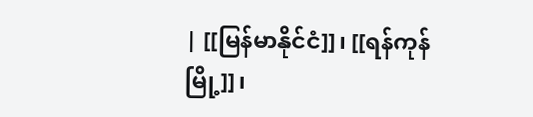| [[မြန်မာနိုင်ငံ]]၊ [[ရန်ကုန်မြို့]]၊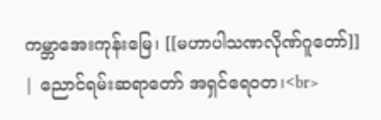ကမ္ဘာအေးကုန်းမြေ၊ [[မဟာပါသဏလိုဏ်ဂူတော်]]
| ညောင်ရမ်းဆရာတော် အရှင်ရေဝတ၊<br>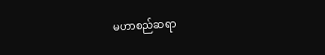မဟာစည်ဆရာ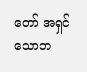တော် အရှင်သောဘ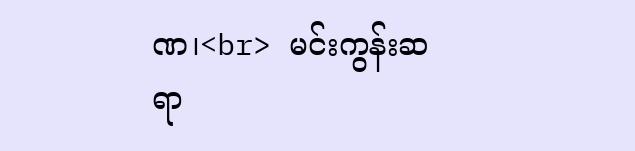ဏ၊<br> မင်းကွန်းဆရာ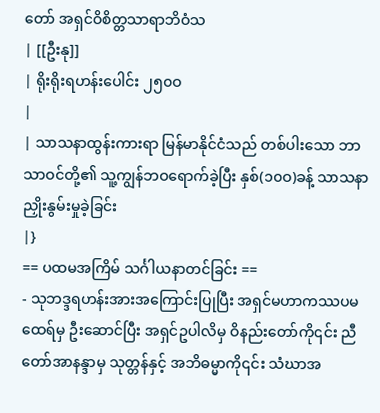တော် အရှင်ဝိစိတ္တသာရာဘိဝံသ
| [[ဦးနု]]
| ရိုးရိုးရဟန်းပေါင်း ၂၅၀ဝ
|
| သာသနာထွန်းကားရာ မြန်မာနိုင်ငံသည် တစ်ပါးသော ဘာသာဝင်တို့၏ သူ့ကျွန်ဘဝရောက်ခဲ့ပြီး နှစ်(၁၀ဝ)ခန့် သာသနာညှိုးနွမ်းမှုခဲ့ခြင်း
|}
== ပထမအကြိမ် သင်္ဂါယနာတင်ခြင်း ==
- သုဘဒ္ဒရဟန်းအားအကြောင်းပြုပြီး အရှင်မဟာကဿပမထေရ်မှ ဦးဆောင်ပြီး အရှင်ဥပါလိမှ ဝိနည်းတော်ကို၎င်း ညီတော်အာနန္ဒာမှ သုတ္တန်နှင့် အဘိဓမ္မာကို၎င်း သံဃာအ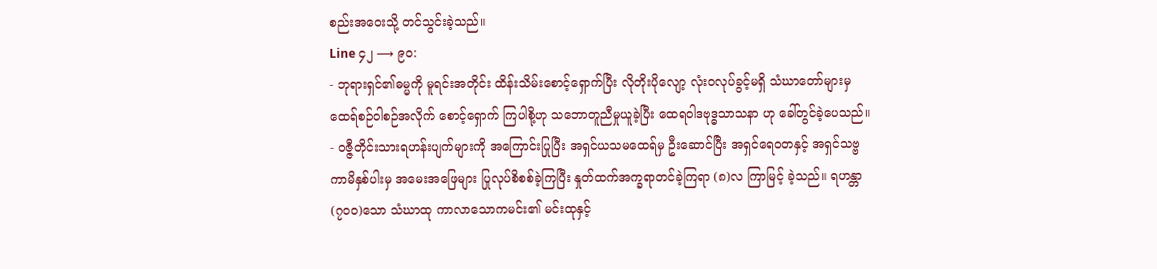စည်းအဝေးသို့ တင်သွင်းခဲ့သည်။
Line ၄၂ ⟶ ၉၀:
- ဘုရားရှင်၏ဓမ္မကို မူရင်းအတိုင်း ထိန်းသိမ်းစောင့်ရှောက်ပြီး လိုတိုးပိုလျော့ လုံးဝလုပ်ခွင့်မရှိ သံဃာတော်များမှ ထေရ်စဉ်ဝါစဉ်အလိုက် စောင့်ရှောက် ကြပါစို့ဟု သဘောတူညီမှုယူခဲ့ပြီး ထေရဝါဒဗုဒ္ဓသာသနာ ဟု ခေါ်တွင်ခဲ့ပေသည်။
- ဝဇ္ဇီတိုင်းသားရဟန်းပျက်များကို အကြောင်းပြုပြီး အရှင်ယသမထေရ်မှ ဦးဆောင်ပြီး အရှင်ရေဝတနှင့် အရှင်သဗ္ဗကာမိနှစ်ပါးမှ အမေးအဖြေများ ပြုလုပ်စိစစ်ခဲ့ကြပြီး နှုတ်ထက်အက္ခရာတင်ခဲ့ကြရာ (၈)လ ကြာမြင့် ခဲ့သည်။ ရဟန္တာ(၇၀ဝ)သော သံဃာထု ကာလာသောကမင်း၏ မင်းထုနှင့်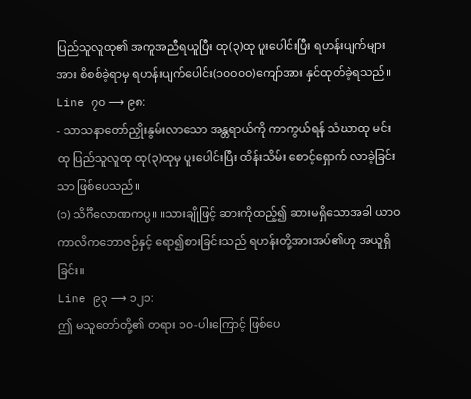ပြည်သူလူထု၏ အကူအညီရယူပြီး ထု(၃)ထု ပူးပေါင်းပြီး ရဟန်းပျက်များအား စိစစ်ခဲ့ရာမှ ရဟန်းပျက်ပေါင်း(၁၀ဝ၀ဝ)ကျော်အား နှင်ထုတ်ခဲ့ရသည်။
Line ၇၀ ⟶ ၉၈:
- သာသနာတော်ညှိုးနွမ်းလာသော အန္တရာယ်ကို ကာကွယ်ရန် သံဃာထု မင်းထု ပြည်သူလူထု ထု(၃)ထုမှ ပူးပေါင်းပြီး ထိန်းသိမ်း စောင့်ရှောက် လာခဲ့ခြင်းသာ ဖြစ်ပေသည်။
(၁) သိင်္ဂီလောဏကပ္ပ။ ။သားချိုဖြင့် ဆားကိုထည့်၍ ဆားမရှိသောအခါ ယာဝကာလိကဘောဇဉ်နှင့် ရော၍စားခြင်းသည် ရဟန်းတို့အားအပ်၏ဟု အယူရှိခြင်း။
Line ၉၃ ⟶ ၁၂၁:
ဤ မသူတော်တို့၏ တရား ၁၀-ပါးကြောင့် ဖြစ်ပေ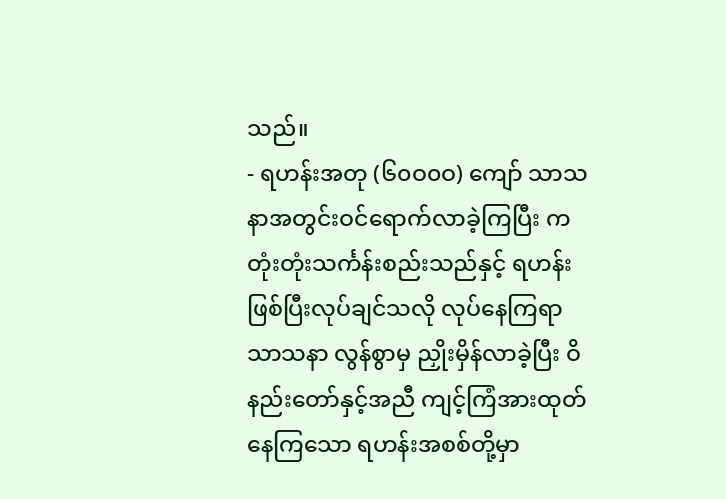သည်။
- ရဟန်းအတု (၆၀ဝ၀ဝ) ကျော် သာသနာအတွင်းဝင်ရောက်လာခဲ့ကြပြီး ကတုံးတုံးသင်္ကန်းစည်းသည်နှင့် ရဟန်းဖြစ်ပြီးလုပ်ချင်သလို လုပ်နေကြရာ သာသနာ လွန်စွာမှ ညှိုးမှိန်လာခဲ့ပြီး ဝိနည်းတော်နှင့်အညီ ကျင့်ကြံအားထုတ်နေကြသော ရဟန်းအစစ်တို့မှာ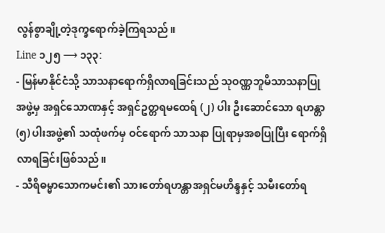လွန်စွာချို့တဲ့ဒုက္ခရောက်ခဲ့ကြရသည်။
Line ၁၂၅ ⟶ ၁၃၃:
- မြန်မာနိုင်ငံသို့ သာသနာရောက်ရှိလာရခြင်းသည် သုဝဏ္ဏဘူမိသာသနာပြုအဖွဲ့မှ အရှင်သောဏနှင့် အရှင်ဥတ္တရမထေရ် (၂) ပါး ဦးဆောင်သော ရဟန္တာ (၅) ပါးအဖွဲ့၏ သထုံဖက်မှ ဝင်ရောက် သာသနာ ပြုရာမှအစပြုပြီး ရောက်ရှိလာရခြင်းဖြစ်သည်။
- သီရိဓမ္မာသောကမင်း၏ သားတော်ရဟန္တာအရှင်မဟိန္ဒနှင့် သမီးတော်ရ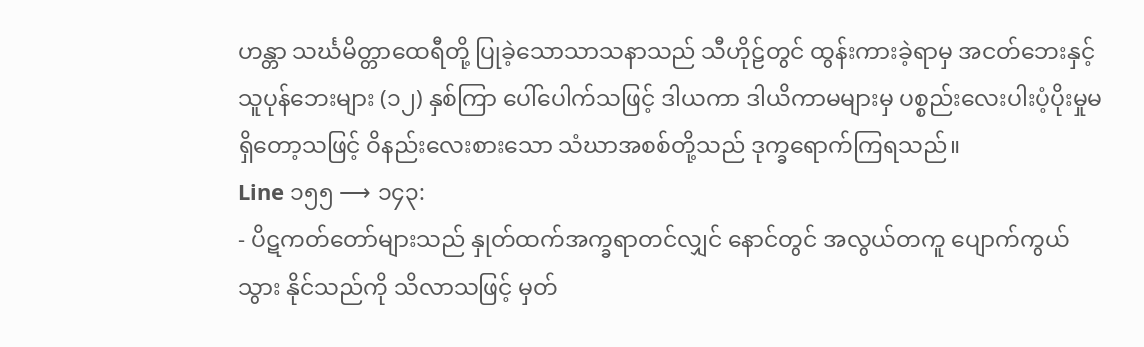ဟန္တာ သင်္ဃမိတ္တာထေရီတို့ ပြုခဲ့သောသာသနာသည် သီဟိုဠ်တွင် ထွန်းကားခဲ့ရာမှ အငတ်ဘေးနှင့် သူပုန်ဘေးများ (၁၂) နှစ်ကြာ ပေါ်ပေါက်သဖြင့် ဒါယကာ ဒါယိကာမများမှ ပစ္စည်းလေးပါးပံ့ပိုးမှုမရှိတော့သဖြင့် ဝိနည်းလေးစားသော သံဃာအစစ်တို့သည် ဒုက္ခရောက်ကြရသည်။
Line ၁၅၅ ⟶ ၁၄၃:
- ပိဋကတ်တော်များသည် နှုတ်ထက်အက္ခရာတင်လျှင် နောင်တွင် အလွယ်တကူ ပျောက်ကွယ်သွား နိုင်သည်ကို သိလာသဖြင့် မှတ်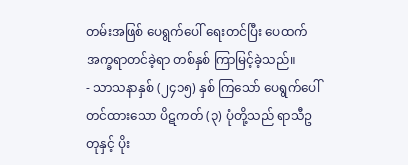တမ်းအဖြစ် ပေရွက်ပေါ် ရေးတင်ပြီး ပေထက်အက္ခရာတင်ခဲ့ရာ တစ်နှစ် ကြာမြင့်ခဲ့သည်။
- သာသနာနှစ် (၂၄၁၅) နှစ် ကြသော် ပေရွက်ပေါ်တင်ထားသော ပိဋကတ် (၃) ပုံတို့သည် ရာသီဥတုနှင့် ပိုး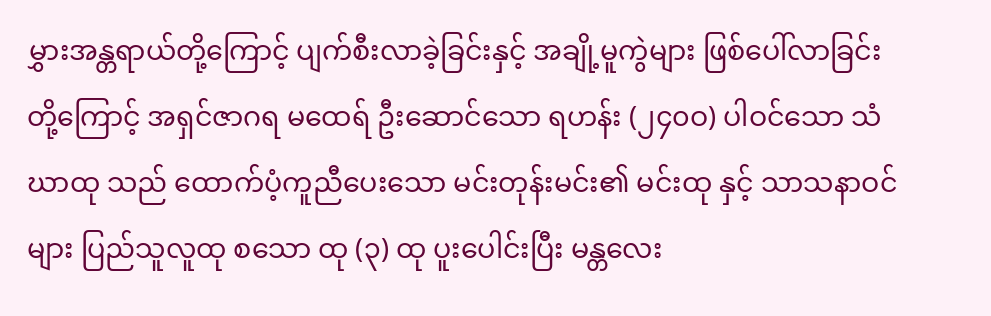မွှားအန္တရာယ်တို့ကြောင့် ပျက်စီးလာခဲ့ခြင်းနှင့် အချို့မူကွဲများ ဖြစ်ပေါ်လာခြင်းတို့ကြောင့် အရှင်ဇာဂရ မထေရ် ဦးဆောင်သော ရဟန်း (၂၄၀ဝ) ပါဝင်သော သံဃာထု သည် ထောက်ပံ့ကူညီပေးသော မင်းတုန်းမင်း၏ မင်းထု နှင့် သာသနာဝင်များ ပြည်သူလူထု စသော ထု (၃) ထု ပူးပေါင်းပြီး မန္တလေး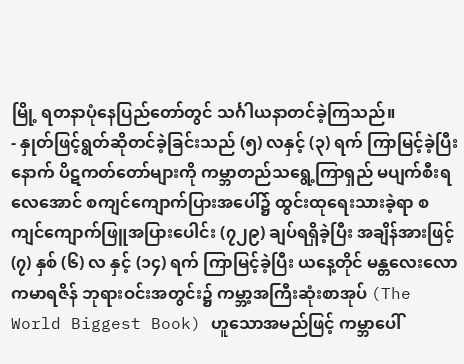မြို့ ရတနာပုံနေပြည်တော်တွင် သင်္ဂါယနာတင်ခဲ့ကြသည်။
- နှုတ်ဖြင့်ရွတ်ဆိုတင်ခဲ့ခြင်းသည် (၅) လနှင့် (၃) ရက် ကြာမြင့်ခဲ့ပြီးနောက် ပိဋကတ်တော်များကို ကမ္ဘာတည်သရွေ့ကြာရှည် မပျက်စီးရလေအောင် စကျင်ကျောက်ပြားအပေါ်၌ ထွင်းထုရေးသားခဲ့ရာ စကျင်ကျောက်ဖြူအပြားပေါင်း (၇၂၉) ချပ်ရရှိခဲ့ပြီး အချိန်အားဖြင့် (၇) နှစ် (၆) လ နှင့် (၁၄) ရက် ကြာမြင့်ခဲ့ပြီး ယနေ့တိုင် မန္တလေးလောကမာရဇိန် ဘုရားဝင်းအတွင်း၌ ကမ္ဘာ့အကြီးဆုံးစာအုပ် (The World Biggest Book) ဟူသောအမည်ဖြင့် ကမ္ဘာပေါ်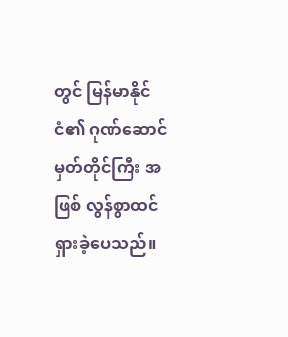တွင် မြန်မာနိုင်ငံ၏ ဂုဏ်ဆောင်မှတ်တိုင်ကြီး အဖြစ် လွန်စွာထင်ရှားခဲ့ပေသည်။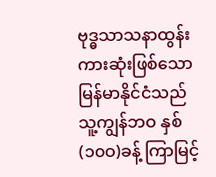ဗုဒ္ဓသာသနာထွန်းကားဆုံးဖြစ်သော မြန်မာနိုင်ငံသည် သူ့ကျွန်ဘဝ နှစ် (၁၀ဝ)ခန့် ကြာမြင့်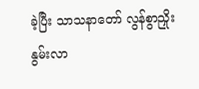ခဲ့ပြီး သာသနာတော် လွန်စွာညှိုးနွမ်းလာ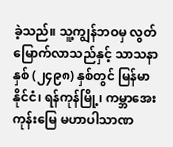ခဲ့သည်။ သူ့ကျွန်ဘဝမှ လွတ်မြောက်လာသည်နှင့် သာသနာနှစ် (၂၄၉၈) နှစ်တွင် မြန်မာနိုင်ငံ၊ ရန်ကုန်မြို့၊ ကမ္ဘာအေးကုန်းမြေ မဟာပါသာဏ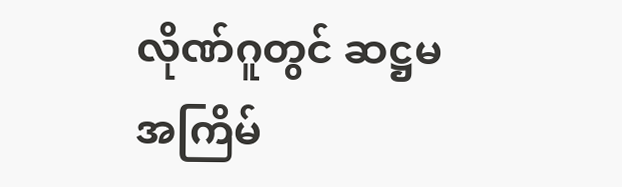လိုဏ်ဂူတွင် ဆဋ္ဌမအကြိမ်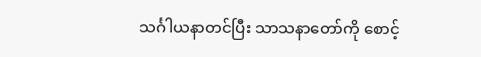သင်္ဂါယနာတင်ပြီး သာသနာတော်ကို စောင့်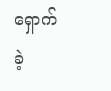ရှောက်ခဲ့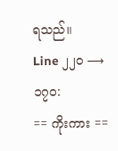ရသည်။
Line ၂၂၀ ⟶ ၁၇၀:
== ကိုးကား ==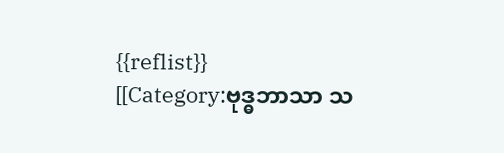{{reflist}}
[[Category:ဗုဒ္ဓဘာသာ သ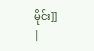မိုင်း]]
|